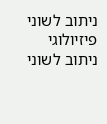ניתוב לשוני פיזיולוגי
ניתוב לשוני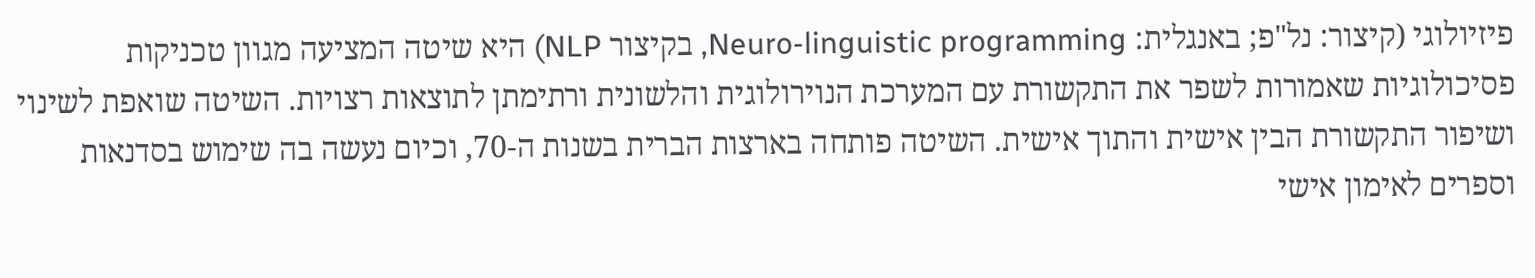פיזיולוגי (קיצור: נל"פ; באנגלית: Neuro-linguistic programming, בקיצור NLP) היא שיטה המציעה מגוון טכניקות פסיכולוגיות שאמורות לשפר את התקשורת עם המערכת הנוירולוגית והלשונית ורתימתן לתוצאות רצויות. השיטה שואפת לשינוי ושיפור התקשורת הבין אישית והתוך אישית. השיטה פותחה בארצות הברית בשנות ה-70, וכיום נעשה בה שימוש בסדנאות וספרים לאימון אישי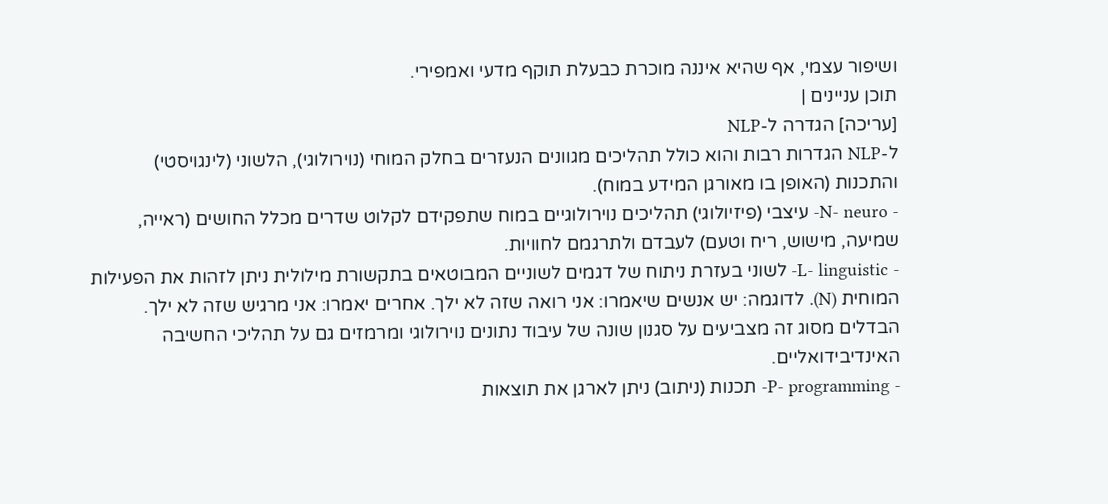ושיפור עצמי, אף שהיא איננה מוכרת כבעלת תוקף מדעי ואמפירי.
תוכן עניינים |
[עריכה] הגדרה ל-NLP
ל-NLP הגדרות רבות והוא כולל תהליכים מגוונים הנעזרים בחלק המוחי (נוירולוגי), הלשוני (לינגויסטי) והתכנות (האופן בו מאורגן המידע במוח).
- N- neuro- עיצבי (פיזיולוגי) תהליכים נוירולוגיים במוח שתפקידם לקלוט שדרים מכלל החושים (ראייה, שמיעה, מישוש, ריח וטעם) לעבדם ולתרגמם לחוויות.
- L- linguistic- לשוני בעזרת ניתוח של דגמים לשוניים המבוטאים בתקשורת מילולית ניתן לזהות את הפעילות המוחית (N). לדוגמה: יש אנשים שיאמרו: אני רואה שזה לא ילך. אחרים יאמרו: אני מרגיש שזה לא ילך. הבדלים מסוג זה מצביעים על סגנון שונה של עיבוד נתונים נוירולוגי ומרמזים גם על תהליכי החשיבה האינדיבידואליים.
- P- programming- תכנות (ניתוב) ניתן לארגן את תוצאות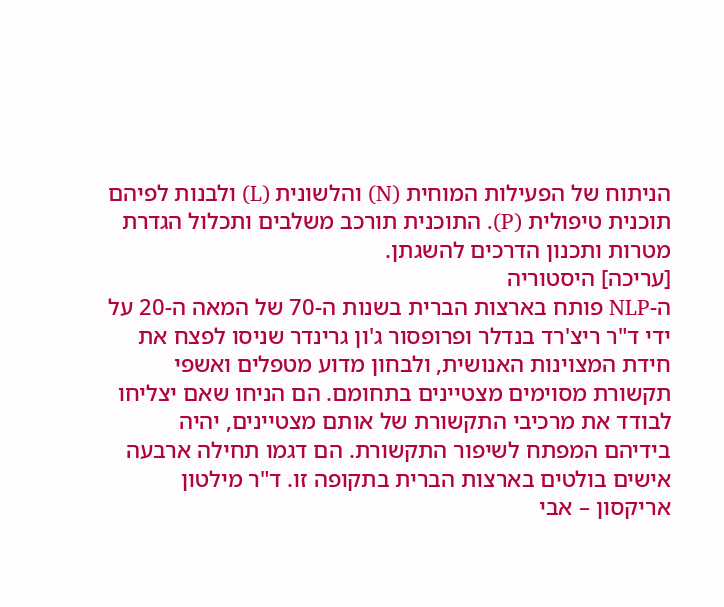הניתוח של הפעילות המוחית (N) והלשונית (L) ולבנות לפיהם תוכנית טיפולית (P). התוכנית תורכב משלבים ותכלול הגדרת מטרות ותכנון הדרכים להשגתן.
[עריכה] היסטוריה
ה-NLP פותח בארצות הברית בשנות ה-70 של המאה ה-20 על ידי ד"ר ריצ'רד בנדלר ופרופסור ג'ון גרינדר שניסו לפצח את חידת המצוינות האנושית, ולבחון מדוע מטפלים ואשפי תקשורת מסוימים מצטיינים בתחומם. הם הניחו שאם יצליחו לבודד את מרכיבי התקשורת של אותם מצטיינים, יהיה בידיהם המפתח לשיפור התקשורת. הם דגמו תחילה ארבעה אישים בולטים בארצות הברית בתקופה זו. ד"ר מילטון אריקסון – אבי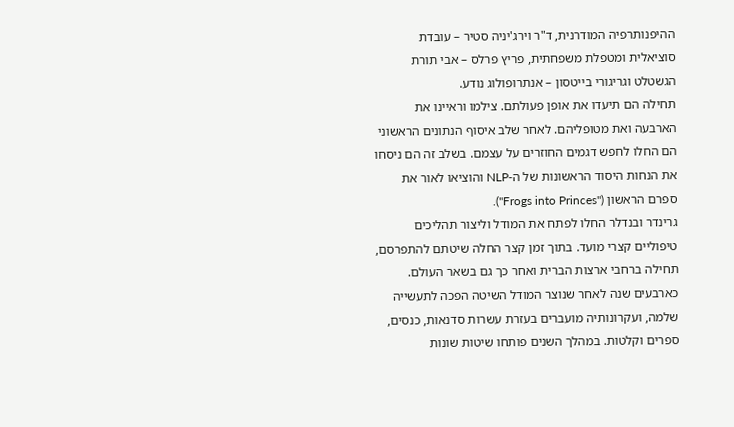ההיפנותרפיה המודרנית, ד"ר וירג'יניה סטיר – עובדת סוציאלית ומטפלת משפחתית, פריץ פרלס – אבי תורת הגשטלט וגריגורי בייטסון – אנתרופולוג נודע.
תחילה הם תיעדו את אופן פעולתם. צילמו וראיינו את הארבעה ואת מטופליהם. לאחר שלב איסוף הנתונים הראשוני הם החלו לחפש דגמים החוזרים על עצמם. בשלב זה הם ניסחו את הנחות היסוד הראשונות של ה-NLP והוציאו לאור את ספרם הראשון ("Frogs into Princes").
גרינדר ובנדלר החלו לפתח את המודל וליצור תהליכים טיפוליים קצרי מועד. בתוך זמן קצר החלה שיטתם להתפרסם, תחילה ברחבי ארצות הברית ואחר כך גם בשאר העולם. כארבעים שנה לאחר שנוצר המודל השיטה הפכה לתעשייה שלמה, ועקרונותיה מועברים בעזרת עשרות סדנאות, כנסים, ספרים וקלטות. במהלך השנים פותחו שיטות שונות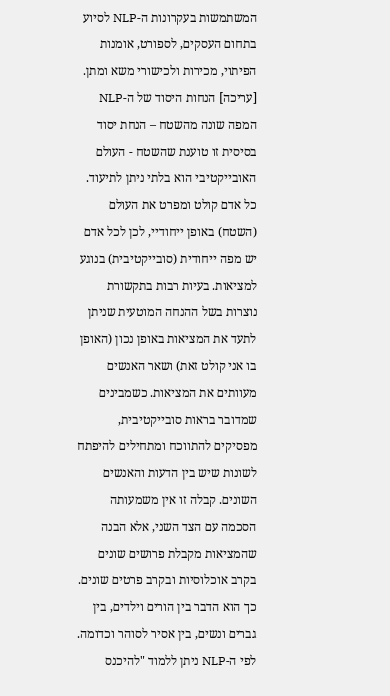המשתמשות בעקרונות ה-NLP לסיוע בתחום העסקים, לספורט, אומנות הפיתוי, מכירות ולכישורי משא ומתן.
[עריכה] הנחות היסוד של ה-NLP
המפה שונה מהשטח – הנחת יסוד בסיסית זו טוענת שהשטח - העולם האובייקטיבי הוא בלתי ניתן לתיעוד. כל אדם קולט ומפרט את העולם (השטח) באופן ייחודיי, לכן לכל אדם יש מפה ייחודית (סובייקטיבית) בנוגע למציאות. בעיות רבות בתקשורת נוצרות בשל ההנחה המוטעית שניתן לתעד את המציאות באופן נכון (האופן בו אני קולט זאת) ושאר האנשים מעוותים את המציאות. כשמבינים שמדובר בראות סובייקטיבית, מפסיקים להתווכח ומתחילים להיפתח לשונות שיש בין הדעות והאנשים השונים. קבלה זו אין משמעותה הסכמה עם הצד השני, אלא הבנה שהמציאות מקבלת פרושים שונים בקרב אוכלוסיות ובקרב פרטים שונים. כך הוא הדבר בין הורים וילדים, בין גברים ונשים, בין אסיר לסוהר וכדומה.
לפי ה-NLP ניתן ללמוד "להיכנס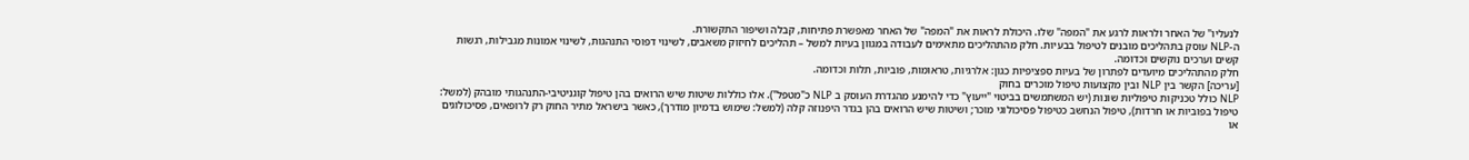לנעליו" של האחר ולראות לרגע את "המפה" שלו. היכולת לראות את "המפה" של האחר מאפשרת פתיחות, קבלה ושיפור התקשורת.
ה-NLP עוסק בתהליכים מובנים לטיפול בבעיות. חלק מהתהליכים מתאימים לעבודה במגוון בעיות למשל – תהליכים לחיזוק משאבים, לשינוי דפוסי התנהגות, לשינוי אמונות מגבילות, רגשות קשים וערכים נוקשים וכדומה.
חלק מהתהליכים מיועדים לפתרון של בעיות ספציפיות כגון: אלרגיות, טראומות, פוביות, תלות וכדומה.
[עריכה] הקשר בין NLP ובין מקצועות טיפול מוכרים בחוק
NLP כולל טכניקות טיפוליות שונות (יש המשתמשים בביטוי "ייעוץ" כדי להימנע מהגדרת העוסק ב NLP כ"מטפל"). אלו כוללות שיטות שיש הרואים בהן טיפול קוגניטיבי-התנהגותי מובהק (למשל: טיפול בפוביות או חרדות), טיפול הנחשב כטיפול פסיכולוגי מוכר; ושיטות שיש הרואים בהן בגדר היפנוזה קלה (למשל: שימוש בדמיון מודרך), כאשר בישראל מתיר החוק רק לרופאים, פסיכולוגים או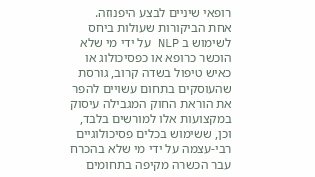רופאי שיניים לבצע היפנוזה.
אחת הביקורות שעולות ביחס לשימוש ב NLP על ידי מי שלא הוכשר כרופא או כפסיכולוג או כאיש טיפול בשדה קרוב, גורסת שהעוסקים בתחום עשויים להפר את הוראת החוק המגבילה עיסוק במקצועות אלו למורשים בלבד, וכן, ששימוש בכלים פסיכולוגיים רבי-עצמה על ידי מי שלא בהכרח עבר הכשרה מקיפה בתחומים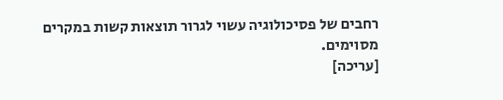רחבים של פסיכולוגיה עשוי לגרור תוצאות קשות במקרים מסוימים.
[עריכה]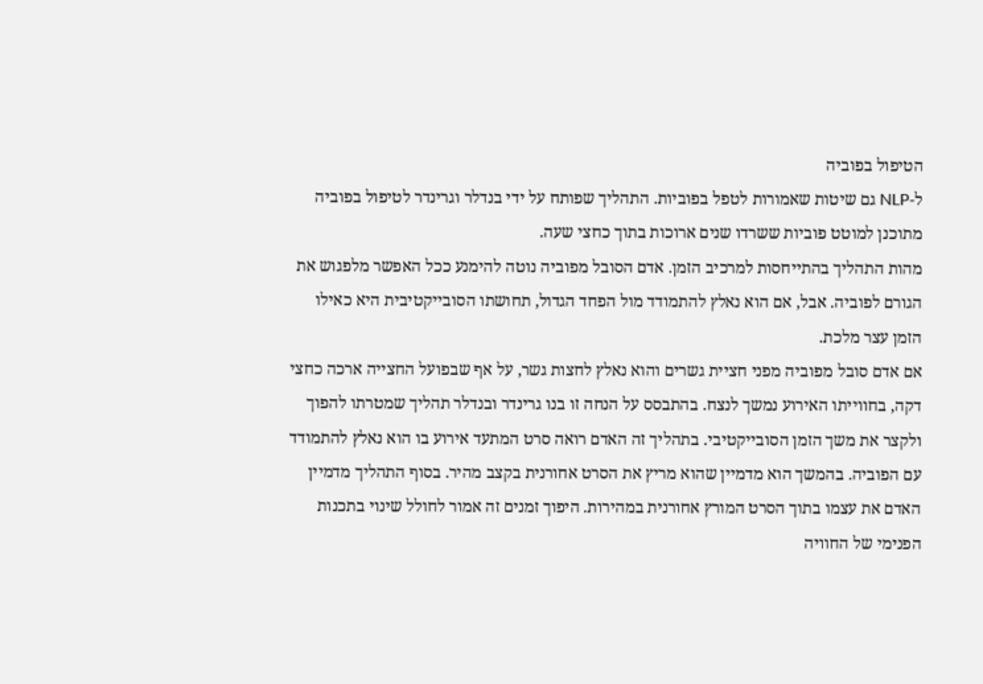הטיפול בפוביה
ל-NLP גם שיטות שאמורות לטפל בפוביות. התהליך שפותח על ידי בנדלר וגרינדר לטיפול בפוביה מתוכנן למוטט פוביות ששרדו שנים ארוכות בתוך כחצי שעה.
מהות התהליך בהתייחסות למרכיב הזמן. אדם הסובל מפוביה נוטה להימנע ככל האפשר מלפגוש את הגורם לפוביה. אבל, אם הוא נאלץ להתמודד מול הפחד הגדול, תחושתו הסובייקטיבית היא כאילו הזמן עצר מלכת.
אם אדם סובל מפוביה מפני חציית גשרים והוא נאלץ לחצות גשר, על אף שבפועל החצייה ארכה כחצי דקה, בחווייתו האירוע נמשך לנצח. בהתבסס על הנחה זו בנו גרינדר ובנדלר תהליך שמטרתו להפוך ולקצר את משך הזמן הסובייקטיבי. בתהליך זה האדם רואה סרט המתעד אירוע בו הוא נאלץ להתמודד עם הפוביה. בהמשך הוא מדמיין שהוא מריץ את הסרט אחורנית בקצב מהיר. בסוף התהליך מדמיין האדם את עצמו בתוך הסרט המורץ אחורנית במהירות. היפוך זמנים זה אמור לחולל שינוי בתכנות הפנימי של החוויה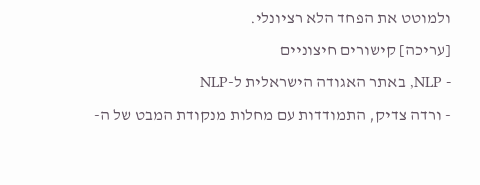ולמוטט את הפחד הלא רציונלי.
[עריכה] קישורים חיצוניים
- NLP, באתר האגודה הישראלית ל-NLP
- ורדה צדיק, התמודדות עם מחלות מנקודת המבט של ה-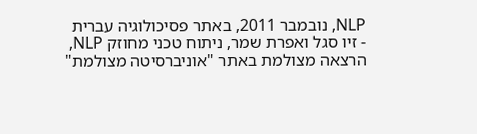NLP, נובמבר 2011, באתר פסיכולוגיה עברית
- זיו סגל ואפרת שמר, ניתוח טכני מחוזק NLP,
הרצאה מצולמת באתר "אוניברסיטה מצולמת"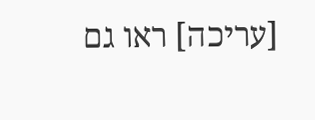[עריכה] ראו גם